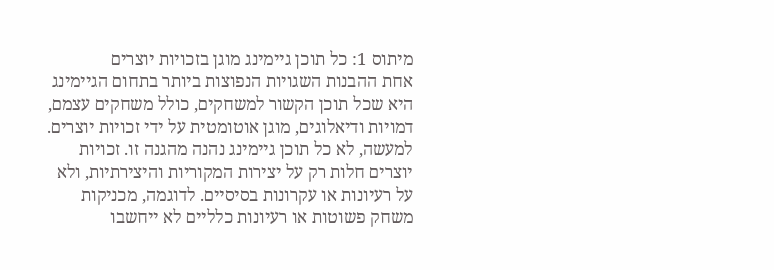מיתוס 1: כל תוכן גיימינג מוגן בזכויות יוצרים
אחת ההבנות השגויות הנפוצות ביותר בתחום הגיימינג היא שכל תוכן הקשור למשחקים, כולל משחקים עצמם, דמויות ודיאלוגים, מוגן אוטומטית על ידי זכויות יוצרים. למעשה, לא כל תוכן גיימינג נהנה מהגנה זו. זכויות יוצרים חלות רק על יצירות המקוריות והיצירתיות, ולא על רעיונות או עקרונות בסיסיים. לדוגמה, מכניקות משחק פשוטות או רעיונות כלליים לא ייחשבו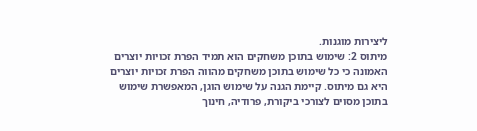ליצירות מוגנות.
מיתוס 2: שימוש בתוכן משחקים הוא תמיד הפרת זכויות יוצרים
האמונה כי כל שימוש בתוכן משחקים מהווה הפרת זכויות יוצרים היא גם מיתוס. קיימת הגנה על שימוש הוגן, המאפשרת שימוש בתוכן מסוים לצורכי ביקורת, פרודיה, חינוך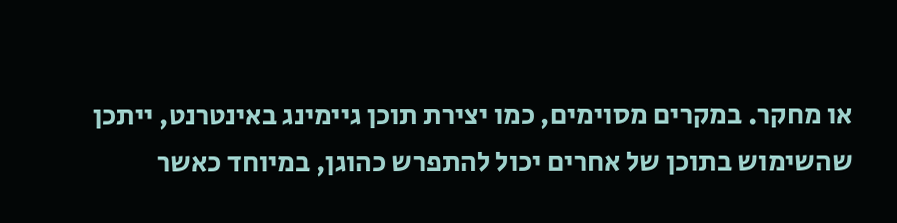או מחקר. במקרים מסוימים, כמו יצירת תוכן גיימינג באינטרנט, ייתכן שהשימוש בתוכן של אחרים יכול להתפרש כהוגן, במיוחד כאשר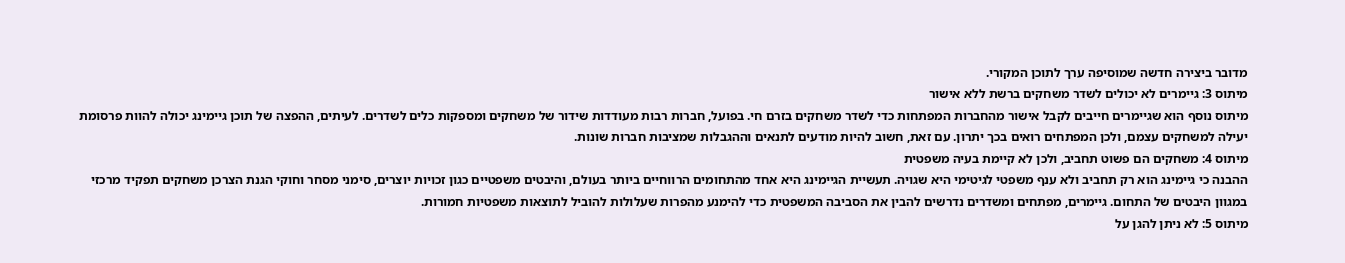מדובר ביצירה חדשה שמוסיפה ערך לתוכן המקורי.
מיתוס 3: גיימרים לא יכולים לשדר משחקים ברשת ללא אישור
מיתוס נוסף הוא שגיימרים חייבים לקבל אישור מהחברות המפתחות כדי לשדר משחקים בזרם חי. בפועל, חברות רבות מעודדות שידור של משחקים ומספקות כלים לשדרים. לעיתים, ההפצה של תוכן גיימינג יכולה להוות פרסומת יעילה למשחקים עצמם, ולכן המפתחים רואים בכך יתרון. עם זאת, חשוב להיות מודעים לתנאים וההגבלות שמציבות חברות שונות.
מיתוס 4: משחקים הם פשוט תחביב, ולכן לא קיימת בעיה משפטית
ההבנה כי גיימינג הוא רק תחביב ולא ענף משפטי לגיטימי היא שגויה. תעשיית הגיימינג היא אחד מהתחומים הרווחיים ביותר בעולם, והיבטים משפטיים כגון זכויות יוצרים, סימני מסחר וחוקי הגנת הצרכן משחקים תפקיד מרכזי במגוון היבטים של התחום. גיימרים, מפתחים ומשדרים נדרשים להבין את הסביבה המשפטית כדי להימנע מהפרות שעלולות להוביל לתוצאות משפטיות חמורות.
מיתוס 5: לא ניתן להגן על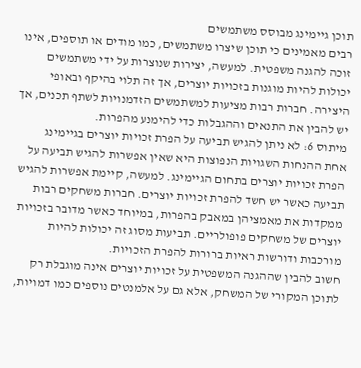תוכן גיימינג מבוסס משתמשים
רבים מאמינים כי תוכן שיצרו משתמשים, כמו מודים או תוספים, אינו זוכה להגנה משפטית. למעשה, יצירות שנוצרות על ידי משתמשים יכולות להיות מוגנות בזכויות יוצרים, אך זה תלוי בהיקף ובאופי היצירה. חברות רבות מציעות למשתמשים הזדמנויות לשתף תכנים, אך יש להבין את התנאים וההגבלות כדי להימנע מהפרות.
מיתוס 6: לא ניתן להגיש תביעה על הפרת זכויות יוצרים בגיימינג
אחת ההנחות השגויות הנפוצות היא שאין אפשרות להגיש תביעה על הפרת זכויות יוצרים בתחום הגיימינג. למעשה, קיימת אפשרות להגיש תביעה כאשר יש חשד להפרת זכויות יוצרים. חברות משחקים רבות ממקדות את מאמציהן במאבק בהפרות, במיוחד כאשר מדובר בזכויות יוצרים של משחקים פופולריים. תביעות מסוג זה יכולות להיות מורכבות ודורשות ראיות ברורות להפרת הזכויות.
חשוב להבין שההגנה המשפטית על זכויות יוצרים אינה מוגבלת רק לתוכן המקורי של המשחק, אלא גם על אלמנטים נוספים כמו דמויות,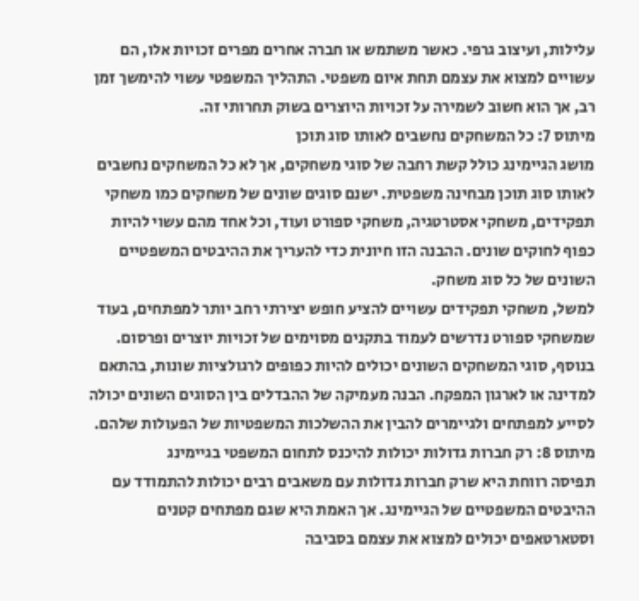עלילות, ועיצוב גרפי. כאשר משתמש או חברה אחרים מפרים זכויות אלו, הם עשויים למצוא את עצמם תחת איום משפטי. התהליך המשפטי עשוי להימשך זמן רב, אך הוא חשוב לשמירה על זכויות היוצרים בשוק תחרותי זה.
מיתוס 7: כל המשחקים נחשבים לאותו סוג תוכן
מושג הגיימינג כולל קשת רחבה של סוגי משחקים, אך לא כל המשחקים נחשבים לאותו סוג תוכן מבחינה משפטית. ישנם סוגים שונים של משחקים כמו משחקי תפקידים, משחקי אסטרטגיה, משחקי ספורט ועוד, וכל אחד מהם עשוי להיות כפוף לחוקים שונים. ההבנה הזו חיונית כדי להעריך את ההיבטים המשפטיים השונים של כל סוג משחק.
למשל, משחקי תפקידים עשויים להציע חופש יצירתי רחב יותר למפתחים, בעוד שמשחקי ספורט נדרשים לעמוד בתקנים מסוימים של זכויות יוצרים ופרסום. בנוסף, סוגי המשחקים השונים יכולים להיות כפופים לרגולציות שונות, בהתאם למדינה או לארגון המפקח. הבנה מעמיקה של ההבדלים בין הסוגים השונים יכולה לסייע למפתחים ולגיימרים להבין את ההשלכות המשפטיות של הפעולות שלהם.
מיתוס 8: רק חברות גדולות יכולות להיכנס לתחום המשפטי בגיימינג
תפיסה רווחת היא שרק חברות גדולות עם משאבים רבים יכולות להתמודד עם ההיבטים המשפטיים של הגיימינג. אך האמת היא שגם מפתחים קטנים וסטארטאפים יכולים למצוא את עצמם בסביבה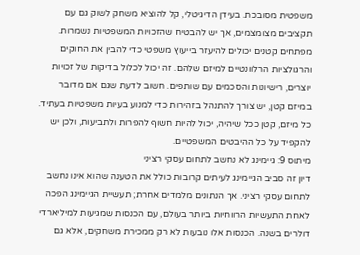משפטית מסובכת. בעידן הדיגיטלי, קל להוציא משחק לשוק גם עם תקציבים מצומצמים, אך יש להבטיח שהזכויות המשפטיות נשמרות.
מפתחים קטנים יכולים להיעזר בייעוץ משפטי כדי להבין את החוקים והרגולציות הרלוונטיים למיזם שלהם. זה יכול לכלול בדיקות של זכויות יוצרים, רישיונות והסכמים עם שותפים. חשוב לדעת שגם אם מדובר במיזם קטן, יש צורך להתנהל בזהירות כדי למנוע בעיות משפטיות בעתיד. כל מיזם, קטן ככל שיהיה, יכול להיות חשוף להפרות ולתביעות, ולכן יש להקפיד על כל ההיבטים המשפטיים.
מיתוס 9: גיימינג לא נחשב לתחום עסקי רציני
דיון זה סביב הגיימינג לעיתים קרובות כולל את הטענה שהוא אינו נחשב לתחום עסקי רציני. אך הנתונים מלמדים אחרת; תעשיית הגיימינג הפכה לאחת התעשיות הרווחיות ביותר בעולם, עם הכנסות שמגיעות למיליארדי דולרים בשנה. הכנסות אלו נובעות לא רק ממכירת משחקים, אלא גם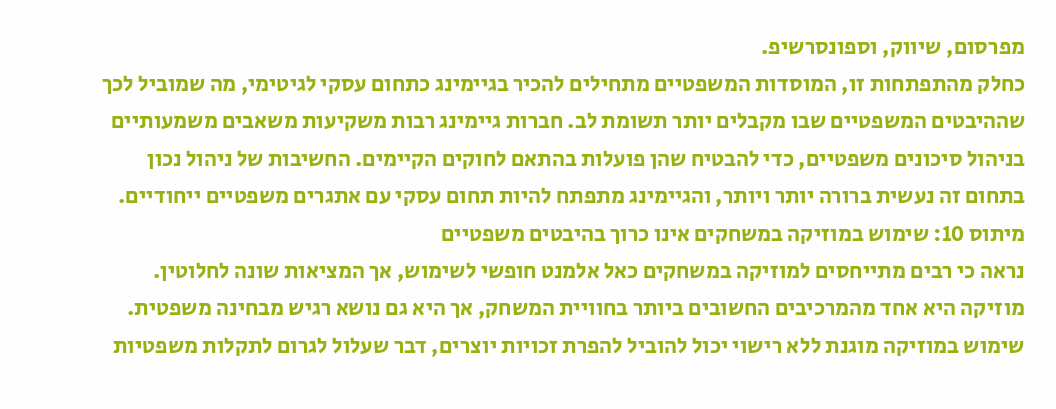מפרסום, שיווק, וספונסרשיפ.
כחלק מהתפתחות זו, המוסדות המשפטיים מתחילים להכיר בגיימינג כתחום עסקי לגיטימי, מה שמוביל לכך שההיבטים המשפטיים שבו מקבלים יותר תשומת לב. חברות גיימינג רבות משקיעות משאבים משמעותיים בניהול סיכונים משפטיים, כדי להבטיח שהן פועלות בהתאם לחוקים הקיימים. החשיבות של ניהול נכון בתחום זה נעשית ברורה יותר ויותר, והגיימינג מתפתח להיות תחום עסקי עם אתגרים משפטיים ייחודיים.
מיתוס 10: שימוש במוזיקה במשחקים אינו כרוך בהיבטים משפטיים
נראה כי רבים מתייחסים למוזיקה במשחקים כאל אלמנט חופשי לשימוש, אך המציאות שונה לחלוטין. מוזיקה היא אחד מהמרכיבים החשובים ביותר בחוויית המשחק, אך היא גם נושא רגיש מבחינה משפטית. שימוש במוזיקה מוגנת ללא רישוי יכול להוביל להפרת זכויות יוצרים, דבר שעלול לגרום לתקלות משפטיות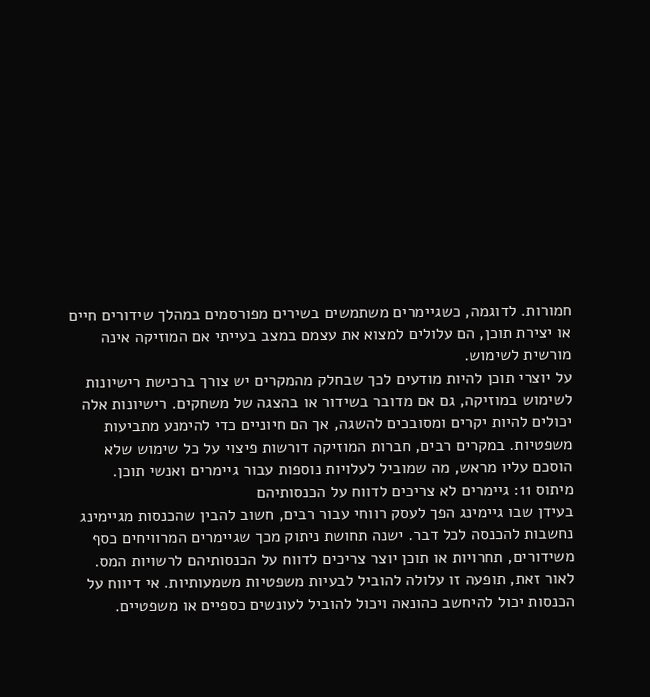חמורות. לדוגמה, כשגיימרים משתמשים בשירים מפורסמים במהלך שידורים חיים או יצירת תוכן, הם עלולים למצוא את עצמם במצב בעייתי אם המוזיקה אינה מורשית לשימוש.
על יוצרי תוכן להיות מודעים לכך שבחלק מהמקרים יש צורך ברכישת רישיונות לשימוש במוזיקה, גם אם מדובר בשידור או בהצגה של משחקים. רישיונות אלה יכולים להיות יקרים ומסובכים להשגה, אך הם חיוניים כדי להימנע מתביעות משפטיות. במקרים רבים, חברות המוזיקה דורשות פיצוי על כל שימוש שלא הוסכם עליו מראש, מה שמוביל לעלויות נוספות עבור גיימרים ואנשי תוכן.
מיתוס 11: גיימרים לא צריכים לדווח על הכנסותיהם
בעידן שבו גיימינג הפך לעסק רווחי עבור רבים, חשוב להבין שהכנסות מגיימינג נחשבות להכנסה לכל דבר. ישנה תחושת ניתוק מכך שגיימרים המרוויחים כסף משידורים, תחרויות או תוכן יוצר צריכים לדווח על הכנסותיהם לרשויות המס. לאור זאת, תופעה זו עלולה להוביל לבעיות משפטיות משמעותיות. אי דיווח על הכנסות יכול להיחשב כהונאה ויכול להוביל לעונשים כספיים או משפטיים.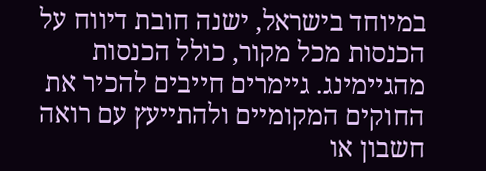במיוחד בישראל, ישנה חובת דיווח על הכנסות מכל מקור, כולל הכנסות מהגיימינג. גיימרים חייבים להכיר את החוקים המקומיים ולהתייעץ עם רואה חשבון או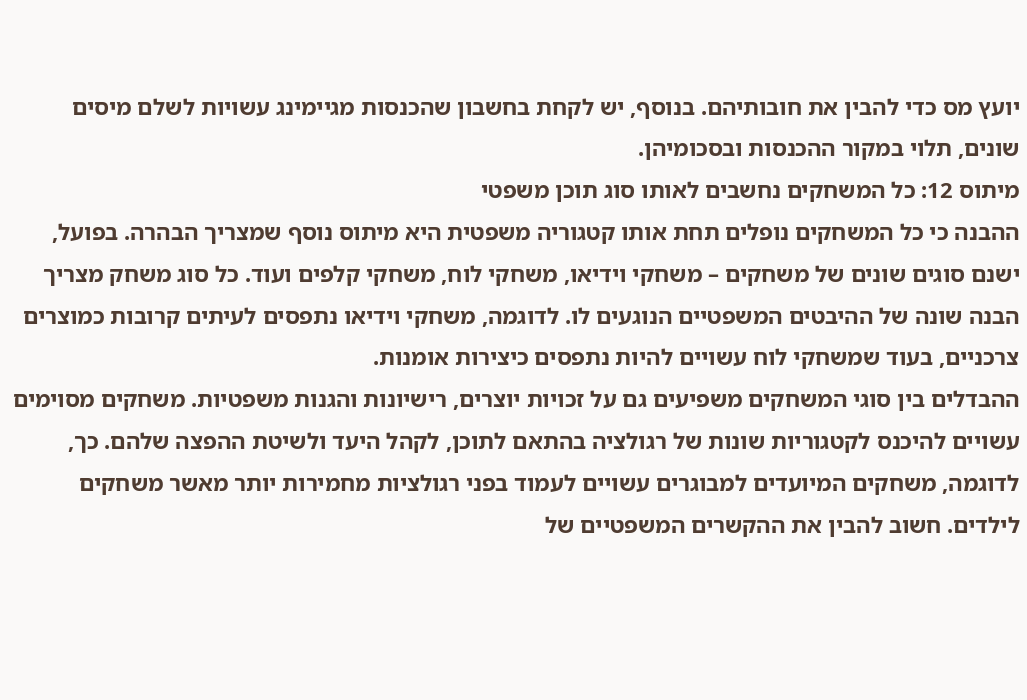יועץ מס כדי להבין את חובותיהם. בנוסף, יש לקחת בחשבון שהכנסות מגיימינג עשויות לשלם מיסים שונים, תלוי במקור ההכנסות ובסכומיהן.
מיתוס 12: כל המשחקים נחשבים לאותו סוג תוכן משפטי
ההבנה כי כל המשחקים נופלים תחת אותו קטגוריה משפטית היא מיתוס נוסף שמצריך הבהרה. בפועל, ישנם סוגים שונים של משחקים – משחקי וידיאו, משחקי לוח, משחקי קלפים ועוד. כל סוג משחק מצריך הבנה שונה של ההיבטים המשפטיים הנוגעים לו. לדוגמה, משחקי וידיאו נתפסים לעיתים קרובות כמוצרים צרכניים, בעוד שמשחקי לוח עשויים להיות נתפסים כיצירות אומנות.
ההבדלים בין סוגי המשחקים משפיעים גם על זכויות יוצרים, רישיונות והגנות משפטיות. משחקים מסוימים עשויים להיכנס לקטגוריות שונות של רגולציה בהתאם לתוכן, לקהל היעד ולשיטת ההפצה שלהם. כך, לדוגמה, משחקים המיועדים למבוגרים עשויים לעמוד בפני רגולציות מחמירות יותר מאשר משחקים לילדים. חשוב להבין את ההקשרים המשפטיים של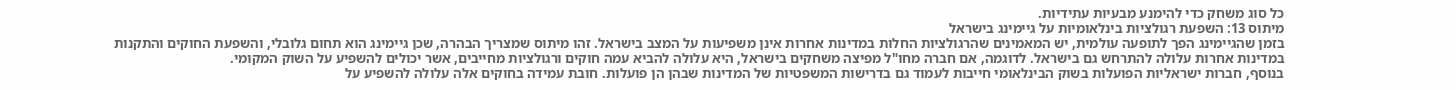כל סוג משחק כדי להימנע מבעיות עתידיות.
מיתוס 13: השפעת רגולציות בינלאומיות על גיימינג בישראל
בזמן שהגיימינג הפך לתופעה עולמית, יש המאמינים שהרגולציות החלות במדינות אחרות אינן משפיעות על המצב בישראל. זהו מיתוס שמצריך הבהרה, שכן גיימינג הוא תחום גלובלי, והשפעת החוקים והתקנות במדינות אחרות עלולה להתרחש גם בישראל. לדוגמה, אם חברה מחו"ל מפיצה משחקים בישראל, היא עלולה להביא עמה חוקים ורגולציות מחייבים, אשר יכולים להשפיע על השוק המקומי.
בנוסף, חברות ישראליות הפועלות בשוק הבינלאומי חייבות לעמוד גם בדרישות המשפטיות של המדינות שבהן הן פועלות. חובת עמידה בחוקים אלה עלולה להשפיע על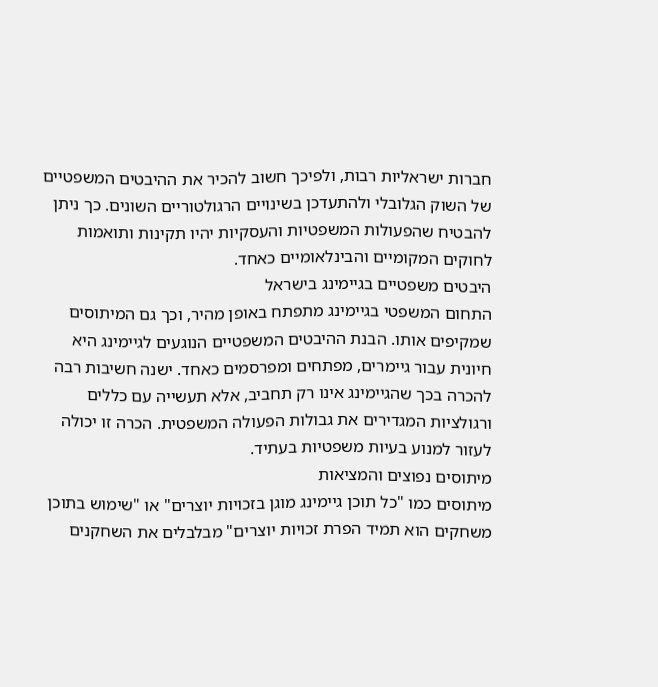חברות ישראליות רבות, ולפיכך חשוב להכיר את ההיבטים המשפטיים של השוק הגלובלי ולהתעדכן בשינויים הרגולטוריים השונים. כך ניתן להבטיח שהפעולות המשפטיות והעסקיות יהיו תקינות ותואמות לחוקים המקומיים והבינלאומיים כאחד.
היבטים משפטיים בגיימינג בישראל
התחום המשפטי בגיימינג מתפתח באופן מהיר, וכך גם המיתוסים שמקיפים אותו. הבנת ההיבטים המשפטיים הנוגעים לגיימינג היא חיונית עבור גיימרים, מפתחים ומפרסמים כאחד. ישנה חשיבות רבה להכרה בכך שהגיימינג אינו רק תחביב, אלא תעשייה עם כללים ורגולציות המגדירים את גבולות הפעולה המשפטית. הכרה זו יכולה לעזור למנוע בעיות משפטיות בעתיד.
מיתוסים נפוצים והמציאות
מיתוסים כמו "כל תוכן גיימינג מוגן בזכויות יוצרים" או "שימוש בתוכן משחקים הוא תמיד הפרת זכויות יוצרים" מבלבלים את השחקנים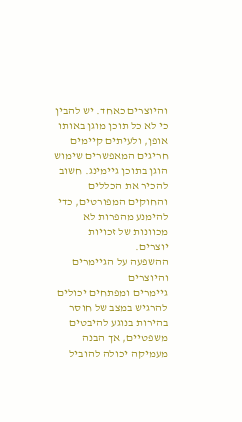והיוצרים כאחד. יש להבין כי לא כל תוכן מוגן באותו אופן, ולעיתים קיימים חריגים המאפשרים שימוש הוגן בתוכן גיימינג. חשוב להכיר את הכללים והחוקים המפורטים, כדי להימנע מהפרות לא מכוונות של זכויות יוצרים.
ההשפעה על הגיימרים והיוצרים
גיימרים ומפתחים יכולים להרגיש במצב של חוסר בהירות בנוגע להיבטים משפטיים, אך הבנה מעמיקה יכולה להוביל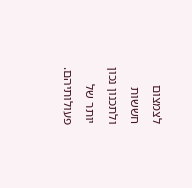לצמצום חששות ולתכנון נכון יותר של פעולותיהם.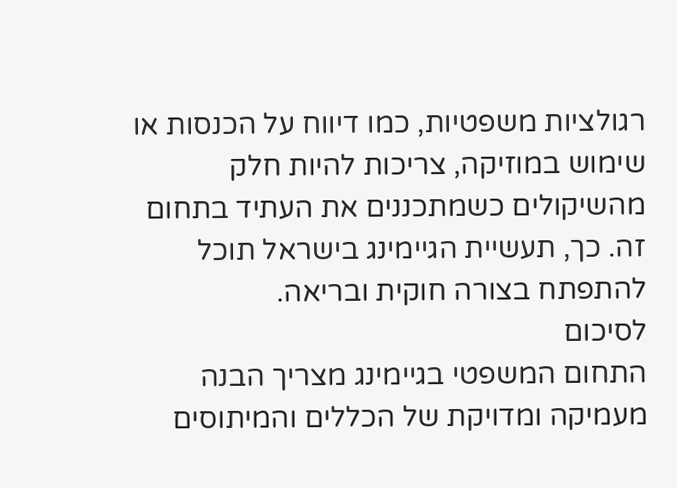רגולציות משפטיות, כמו דיווח על הכנסות או שימוש במוזיקה, צריכות להיות חלק מהשיקולים כשמתכננים את העתיד בתחום זה. כך, תעשיית הגיימינג בישראל תוכל להתפתח בצורה חוקית ובריאה.
לסיכום
התחום המשפטי בגיימינג מצריך הבנה מעמיקה ומדויקת של הכללים והמיתוסים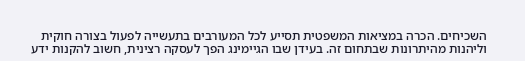השכיחים. הכרה במציאות המשפטית תסייע לכל המעורבים בתעשייה לפעול בצורה חוקית וליהנות מהיתרונות שבתחום זה. בעידן שבו הגיימינג הפך לעסקה רצינית, חשוב להקנות ידע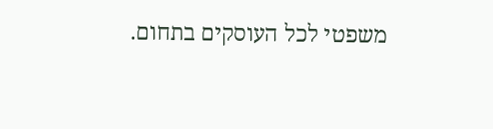משפטי לכל העוסקים בתחום.